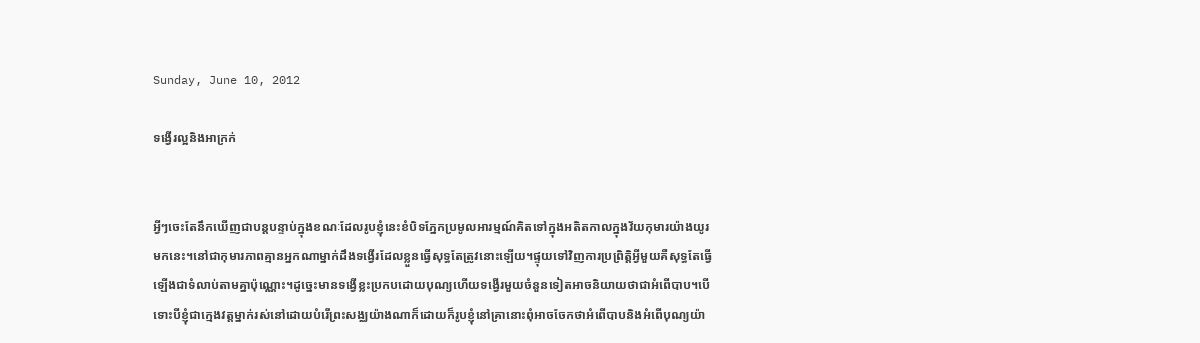Sunday, June 10, 2012

ទង្វើរល្អនិងអាក្រក់


អ្វីៗចេះតែនឹកឃើញជាបន្តបន្ទាប់ក្នុងខណៈដែលរូបខ្ញុំនេះខំបិទភ្នែកប្រមូលអារម្មណ៍គិតទៅក្នុងអតិតកាលក្នុងវ័យកុមារយ៉ាងយូរមកនេះ។នៅជាកុមារភាពគ្មានអ្នកណាម្នាក់ដឹងទង្វើរដែលខ្លួនធ្វើសុទ្ធតែត្រូវនោះឡើយ។ផ្ទុយទៅវិញការប្រព្រិត្តិអ្វីមួយគឺសុទ្ធតែធ្វើឡើងជាទំលាប់តាមគ្នាប៉ុណ្ណោះ។ដូច្នេះមានទង្វើខ្លះប្រកបដោយបុណ្យហើយទង្វើរមួយចំនួនទៀតអាចនិយាយថាជាអំពើបាប។បើទោះបីខ្ញុំជាក្មេងវត្តម្នាក់រស់នៅដោយបំរើព្រះសង្ឈយ៉ាងណាក៏ដោយក៏រូបខ្ញុំនៅគ្រានោះពុំអាចចែកថាអំពើបាបនិងអំពើបុណ្យយ៉ា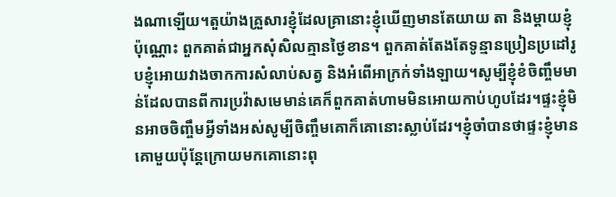ងណាឡើយ។តួយ៉ាងគ្រួសារខ្ញុំដែលគ្រានោះខ្ញុំឃើញមានតែយាយ តា និងម្តាយខ្ញុំប៉ុណ្ណោះ ពួកគាត់ជាអ្នកសុំសិលគ្មានថ្ងៃខាន។ ពួកគាត់តែងតែទូន្មានប្រៀនប្រដៅរូបខ្ញុំអោយវាងចាកការសំលាប់សត្វ និងអំពើអាក្រក់ទាំងឡាយ។សូម្បីខ្ញុំខំចិញ្ចឹមមាន់ដែលបានពីការប្រវ៉ាសមេមាន់គេក៏ពួកគាត់ហាមមិនអោយកាប់ហូបដែរ។ផ្ទះខ្ញុំមិនអាចចិញ្ចឹមអ្វីទាំងអស់សូម្បីចិញ្ចឹមគោក៏គោនោះស្លាប់ដែរ។ខ្ញុំចាំបានថាផ្ទះខ្ញុំមានគោមួយប៉ុន្តែក្រោយមកគោនោះពុ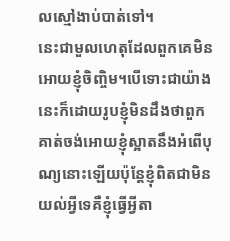លស្មៅងាប់បាត់ទៅ។
នេះជាមួលហេតុដែលពួកគេមិនអោយខ្ញុំចិញ្ចិម។បើទោះជាយ៉ាងនេះក៏ដោយរូបខ្ញុំមិនដឹងថាពួកគាត់ចង់អោយខ្ញុំស្អាតនឹងអំពើបុណ្យនោះឡើយប៉ុន្តែខ្ញុំពិតជាមិនយល់អ្វីទេគឺខ្ញុំធ្វើអ្វីតា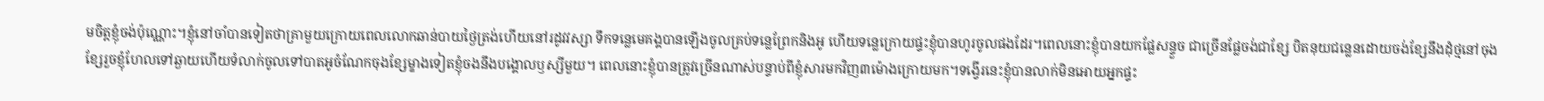មចិត្តខ្ញុំចង់ប៉ុណ្ណោះ។ខ្ញុំនៅចាំបានទៀតថាគ្រាមួយក្រោយពេលលោកឆាន់បាយថ្ងៃត្រង់ហើយនៅរដូវវស្សា ទឹកទន្លេមេគង្គបានឡើងចូលគ្រប់ទន្លេព្រែកនិងអូ ហើយទន្លេក្រោយផ្ទះខ្ញុំបានហូរចូលផងដែរ។ពេលនោះខ្ញុំបានយកផ្លែសន្ទួច ជាច្រើនផ្លែចង់ជាខ្សែ បិតនុយជន្លេនដោយចង់ខ្សែនឹងដុំថ្មនៅចុងខ្សែរួចខ្ញុំហែលទៅឆ្ងាយហើយទំលាក់ចូលទៅបាតអូចំណែកចុងខ្សែម្ខាងទៀតខ្ញុំចងនឹងបង្គោលឫស្សីមួយ។ ពេលនោះខ្ញុំបានត្រូវច្រើនណាស់បន្ទាប់ពីខ្ញុំសារមកវិញ៣ម៉ោងក្រោយមក។ទង្វើរនេះខ្ញុំបានលាក់មិនអោយអ្នកផ្ទះ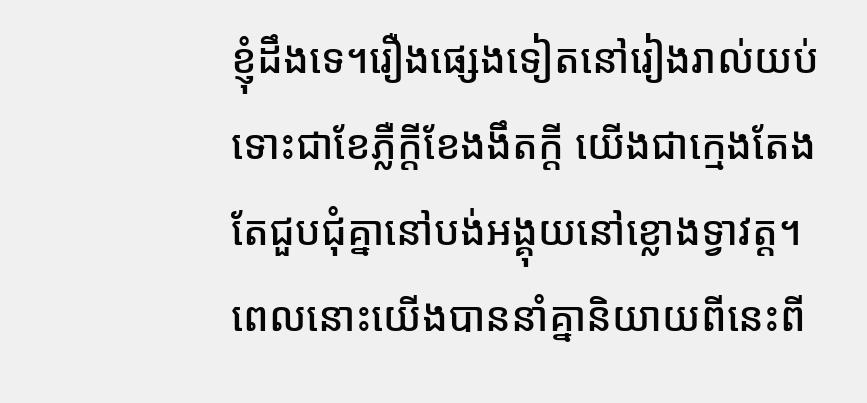ខ្ញុំដឹងទេ។រឿងផ្សេងទៀតនៅរៀងរាល់យប់ទោះជាខែភ្លឺក្តីខែងងឹតក្តី យើងជាក្មេងតែងតែជួបជុំគ្នានៅបង់អង្គុយនៅខ្លោងទ្វាវត្ត។ពេលនោះយើងបាននាំគ្នានិយាយពីនេះពី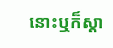នោះឬក៏ស្តា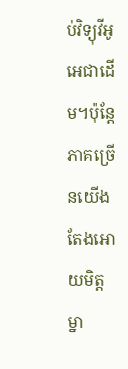ប់វិទ្យុវីអូអេជាដើម។ប៉ុន្តែភាគច្រើនយើងតែងអោយមិត្តម្នា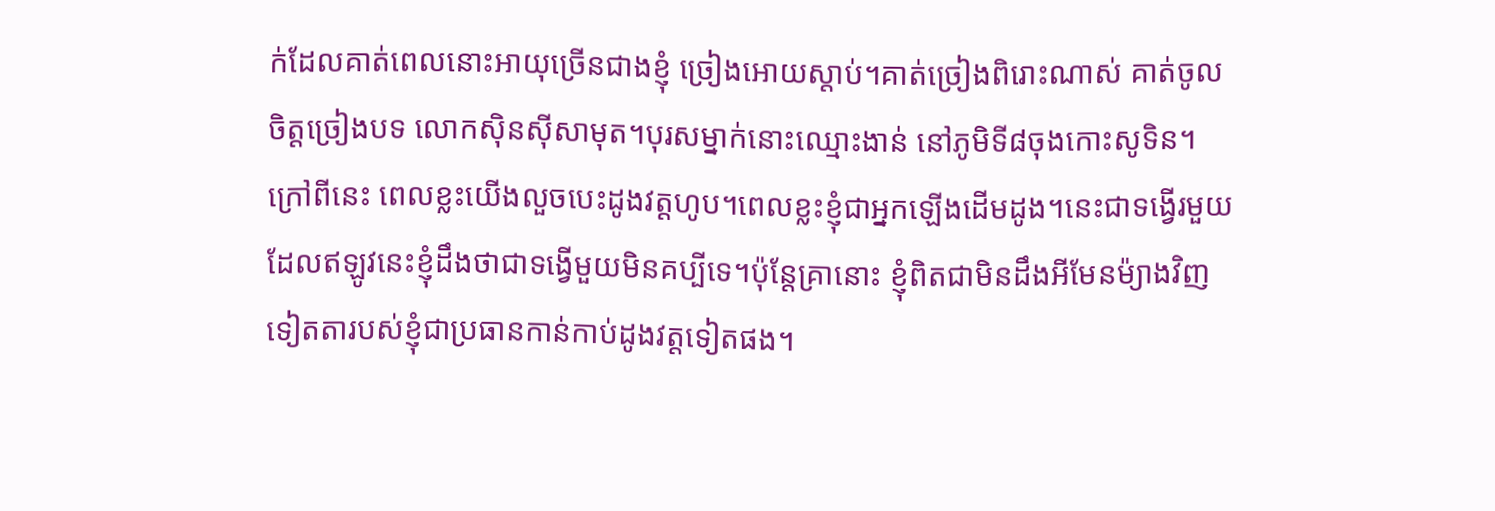ក់ដែលគាត់ពេលនោះអាយុច្រើនជាងខ្ញុំ ច្រៀងអោយស្តាប់។គាត់ច្រៀងពិរោះណាស់ គាត់ចូលចិត្តច្រៀងបទ លោកស៊ិនស៊ីសាមុត។បុរសម្នាក់នោះឈ្មោះងាន់ នៅភូមិទី៨ចុងកោះសូទិន។ក្រៅពីនេះ ពេលខ្លះយើងលួចបេះដូងវត្តហូប។ពេលខ្លះខ្ញុំជាអ្នកឡើងដើមដូង។នេះជាទង្វើរមួយដែលឥឡូវនេះខ្ញុំដឹងថាជាទង្វើមួយមិនគប្បីទេ។ប៉ុន្តែគ្រានោះ ខ្ញុំពិតជាមិនដឹងអីមែនម៉្យាងវិញទៀតតារបស់ខ្ញុំជាប្រធានកាន់កាប់ដូងវត្តទៀតផង។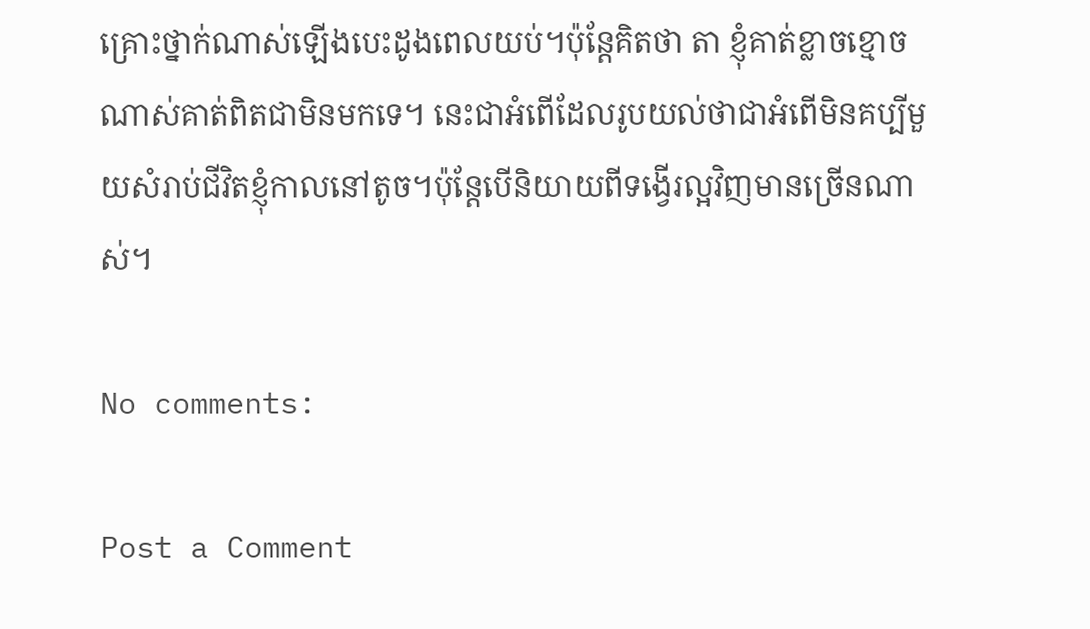គ្រោះថ្នាក់ណាស់ឡើងបេះដូងពេលយប់។ប៉ុន្តែគិតថា តា ខ្ញុំគាត់ខ្លាចខ្មោចណាស់គាត់ពិតជាមិនមកទេ។ នេះជាអំពើដែលរូបយល់ថាជាអំពើមិនគប្បីមួយសំរាប់ជីវិតខ្ញុំកាលនៅតូច។ប៉ុន្តែបើនិយាយពីទង្វើរល្អវិញមានច្រើនណាស់។

No comments:

Post a Comment